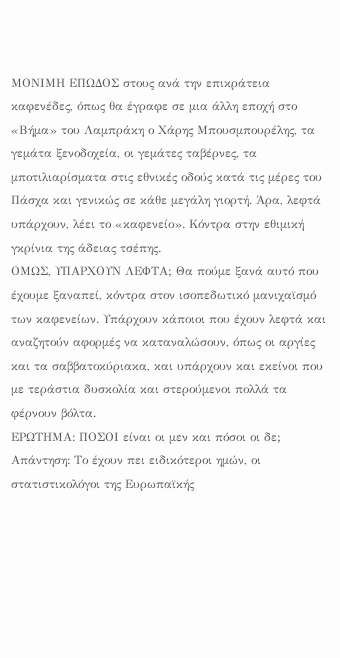ΜΟΝΙΜΗ ΕΠΩΔΟΣ στους ανά την επικράτεια καφενέδες, όπως θα έγραφε σε μια άλλη εποχή στο «Βήμα» του Λαμπράκη ο Χάρης Μπουσμπουρέλης, τα γεμάτα ξενοδοχεία, οι γεμάτες ταβέρνες, τα μποτιλιαρίσματα στις εθνικές οδούς κατά τις μέρες του Πάσχα και γενικώς σε κάθε μεγάλη γιορτή. Άρα, λεφτά υπάρχουν, λέει το «καφενείο». Κόντρα στην εθιμική γκρίνια της άδειας τσέπης.
ΟΜΩΣ, ΥΠΑΡΧΟΥΝ ΛΕΦΤΑ; Θα πούμε ξανά αυτό που έχουμε ξαναπεί, κόντρα στον ισοπεδωτικό μανιχαϊσμό των καφενείων. Υπάρχουν κάποιοι που έχουν λεφτά και αναζητούν αφορμές να καταναλώσουν, όπως οι αργίες και τα σαββατοκύριακα, και υπάρχουν και εκείνοι που με τεράστια δυσκολία και στερούμενοι πολλά τα φέρνουν βόλτα.
ΕΡΩΤΗΜΑ: ΠΟΣΟΙ είναι οι μεν και πόσοι οι δε; Απάντηση: Το έχουν πει ειδικότεροι ημών, οι στατιστικολόγοι της Ευρωπαϊκής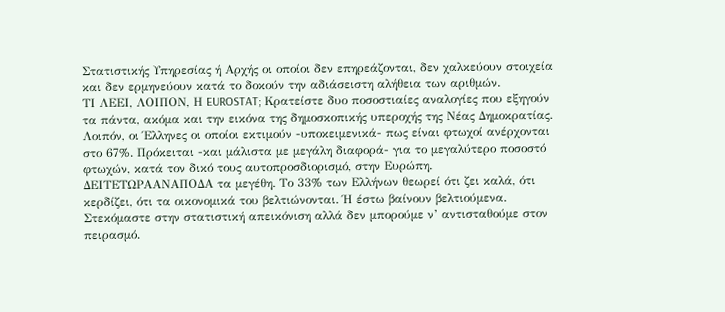Στατιστικής Υπηρεσίας ή Αρχής οι οποίοι δεν επηρεάζονται, δεν χαλκεύουν στοιχεία και δεν ερμηνεύουν κατά το δοκούν την αδιάσειστη αλήθεια των αριθμών.
ΤΙ ΛΕΕΙ, ΛΟΙΠΟΝ, Η EUROSTAT; Κρατείστε δυο ποσοστιαίες αναλογίες που εξηγούν τα πάντα, ακόμα και την εικόνα της δημοσκοπικής υπεροχής της Νέας Δημοκρατίας. Λοιπόν, οι Έλληνες οι οποίοι εκτιμούν -υποκειμενικά- πως είναι φτωχοί ανέρχονται στο 67%. Πρόκειται -και μάλιστα με μεγάλη διαφορά- για το μεγαλύτερο ποσοστό φτωχών, κατά τον δικό τους αυτοπροσδιορισμό, στην Ευρώπη.
ΔΕΙΤΕΤΩΡΑΑΝΑΠΟΔΑ τα μεγέθη. Το 33% των Ελλήνων θεωρεί ότι ζει καλά, ότι κερδίζει, ότι τα οικονομικά του βελτιώνονται. Ή έστω βαίνουν βελτιούμενα. Στεκόμαστε στην στατιστική απεικόνιση αλλά δεν μπορούμε ν’ αντισταθούμε στον πειρασμό.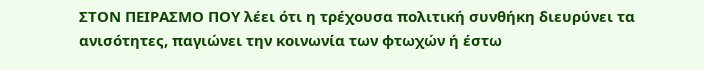ΣΤΟΝ ΠΕΙΡΑΣΜΟ ΠΟΥ λέει ότι η τρέχουσα πολιτική συνθήκη διευρύνει τα ανισότητες, παγιώνει την κοινωνία των φτωχών ή έστω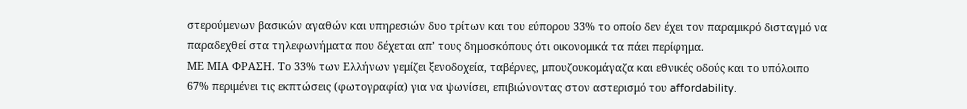στερούμενων βασικών αγαθών και υπηρεσιών δυο τρίτων και του εύπορου 33% το οποίο δεν έχει τον παραμικρό δισταγμό να παραδεχθεί στα τηλεφωνήματα που δέχεται απ’ τους δημοσκόπους ότι οικονομικά τα πάει περίφημα.
ΜΕ ΜΙΑ ΦΡΑΣΗ. Το 33% των Ελλήνων γεμίζει ξενοδοχεία, ταβέρνες, μπουζουκομάγαζα και εθνικές οδούς και το υπόλοιπο 67% περιμένει τις εκπτώσεις (φωτογραφία) για να ψωνίσει, επιβιώνοντας στον αστερισμό του affordability.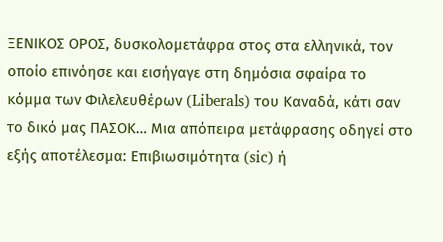ΞΕΝΙΚΟΣ ΟΡΟΣ, δυσκολομετάφρα στος στα ελληνικά, τον οποίο επινόησε και εισήγαγε στη δημόσια σφαίρα το κόμμα των Φιλελευθέρων (Liberals) του Καναδά, κάτι σαν το δικό μας ΠΑΣΟΚ… Μια απόπειρα μετάφρασης οδηγεί στο εξής αποτέλεσμα: Επιβιωσιμότητα (sic) ή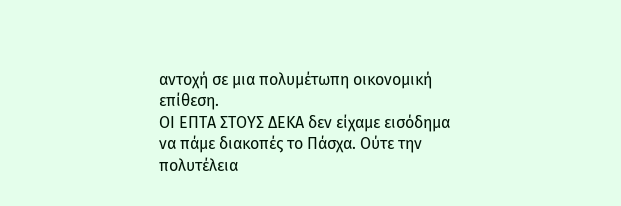αντοχή σε μια πολυμέτωπη οικονομική επίθεση.
ΟΙ ΕΠΤΑ ΣΤΟΥΣ ΔΕΚΑ δεν είχαμε εισόδημα να πάμε διακοπές το Πάσχα. Ούτε την πολυτέλεια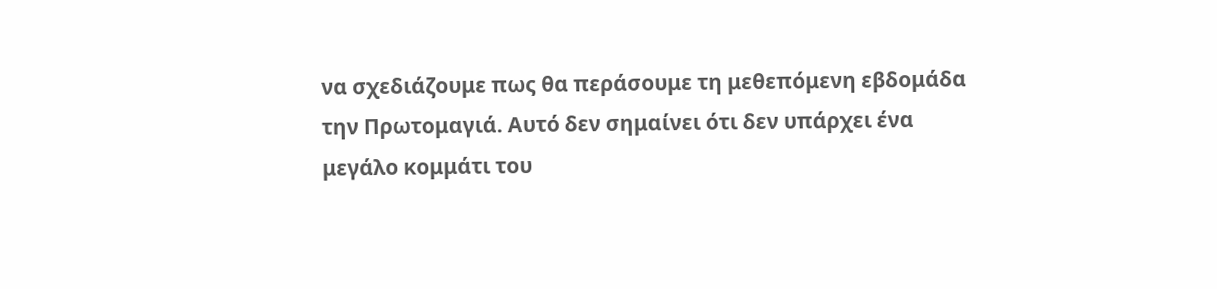να σχεδιάζουμε πως θα περάσουμε τη μεθεπόμενη εβδομάδα την Πρωτομαγιά. Αυτό δεν σημαίνει ότι δεν υπάρχει ένα μεγάλο κομμάτι του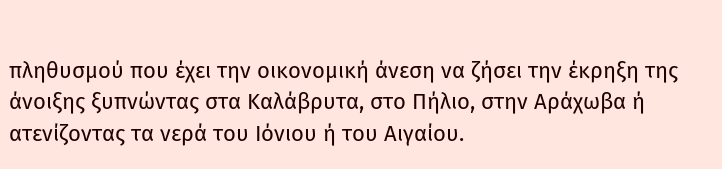πληθυσμού που έχει την οικονομική άνεση να ζήσει την έκρηξη της άνοιξης ξυπνώντας στα Καλάβρυτα, στο Πήλιο, στην Αράχωβα ή ατενίζοντας τα νερά του Ιόνιου ή του Αιγαίου.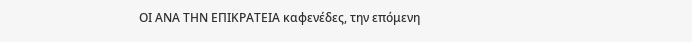ΟΙ ΑΝΑ ΤΗΝ ΕΠΙΚΡΑΤΕΙΑ καφενέδες, την επόμενη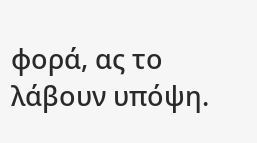φορά, ας το λάβουν υπόψη.